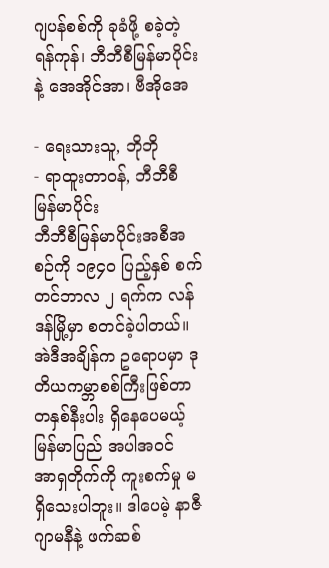ဂျပန်စစ်ကို ခုခံဖို့ စခဲ့တဲ့ ရန်ကုန်၊ ဘီဘီစီမြန်မာပိုင်းနဲ့ အေအိုင်အာ၊ ဗီအိုအေ

- ရေးသားသူ, ဘိုဘို
- ရာထူးတာဝန်, ဘီဘီစီ မြန်မာပိုင်း
ဘီဘီစီမြန်မာပိုင်းအစီအစဉ်ကို ၁၉၄ဝ ပြည့်နှစ် စက်တင်ဘာလ ၂ ရက်က လန်ဒန်မြို့မှာ စတင်ခဲ့ပါတယ်။ အဲဒီအချိန်က ဥရောပမှာ ဒုတိယကမ္ဘာစစ်ကြီးဖြစ်တာ တနှစ်နီးပါး ရှိနေပေမယ့် မြန်မာပြည် အပါအဝင် အာရှတိုက်ကို ကူးစက်မှု မရှိသေးပါဘူး။ ဒါပေမဲ့ နာဇီဂျာမနီနဲ့ ဖက်ဆစ်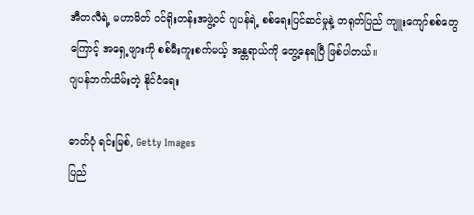အီတလီရဲ့ မဟာမိတ် ဝင်ရိုးတန်းအဖွဲ့ဝင် ဂျပန်ရဲ့ စစ်ရေးပြင်ဆင်မှုနဲ့ တရုတ်ပြည် ကျူးကျော်စစ်တွေကြောင့် အရှေ့ဖျားကို စစ်မီးကူးစက်မယ့် အန္တရာယ်ကို တွေ့နေရပြီ ဖြစ်ပါတယ်။
ဂျပန်ဘက်ယိမ်းတဲ့ နိုင်ငံရေး

ဓာတ်ပုံ ရင်းမြစ်, Getty Images
ပြည်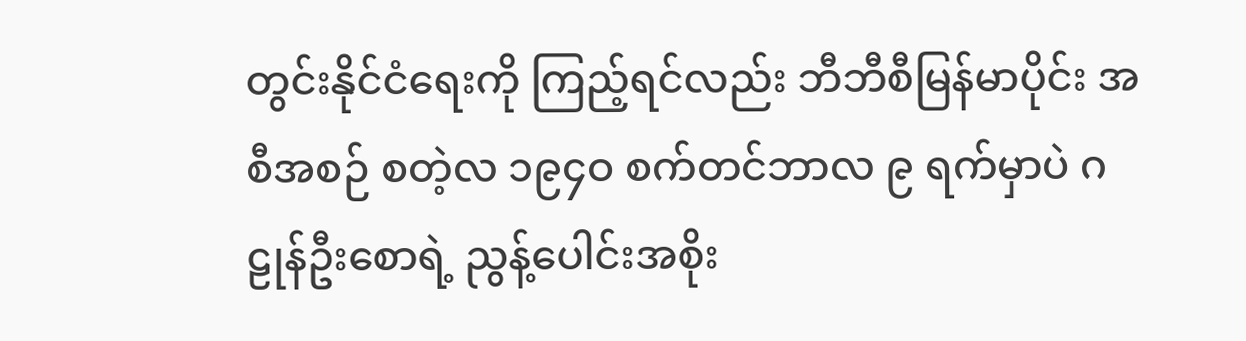တွင်းနိုင်ငံရေးကို ကြည့်ရင်လည်း ဘီဘီစီမြန်မာပိုင်း အစီအစဉ် စတဲ့လ ၁၉၄ဝ စက်တင်ဘာလ ၉ ရက်မှာပဲ ဂဠုန်ဦးစောရဲ့ ညွန့်ပေါင်းအစိုး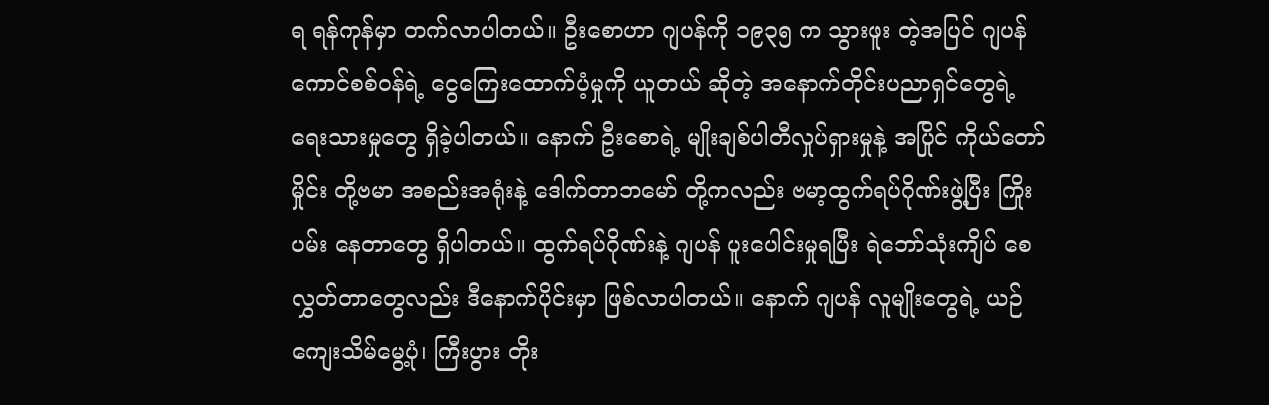ရ ရန်ကုန်မှာ တက်လာပါတယ်။ ဦးစောဟာ ဂျပန်ကို ၁၉၃၅ က သွားဖူး တဲ့အပြင် ဂျပန် ကောင်စစ်ဝန်ရဲ့ ငွေကြေးထောက်ပံ့မှုကို ယူတယ် ဆိုတဲ့ အနောက်တိုင်းပညာရှင်တွေရဲ့ ရေးသားမှုတွေ ရှိခဲ့ပါတယ်။ နောက် ဦးစောရဲ့ မျိုးချစ်ပါတီလှုပ်ရှားမှုနဲ့ အပြိုင် ကိုယ်တော်မှိုင်း တို့ဗမာ အစည်းအရုံးနဲ့ ဒေါက်တာဘမော် တို့ကလည်း ဗမာ့ထွက်ရပ်ဂိုဏ်းဖွဲ့ပြီး ကြိုးပမ်း နေတာတွေ ရှိပါတယ်။ ထွက်ရပ်ဂိုဏ်းနဲ့ ဂျပန် ပူးပေါင်းမှုရပြီး ရဲဘော်သုံးကျိပ် စေလွှတ်တာတွေလည်း ဒီနောက်ပိုင်းမှာ ဖြစ်လာပါတယ်။ နောက် ဂျပန် လူမျိုးတွေရဲ့ ယဉ်ကျေးသိမ်မွေ့ပုံ၊ ကြီးပွား တိုး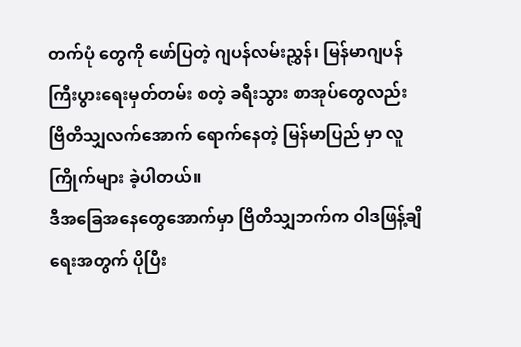တက်ပုံ တွေကို ဖော်ပြတဲ့ ဂျပန်လမ်းညွှန်၊ မြန်မာဂျပန်ကြီးပွားရေးမှတ်တမ်း စတဲ့ ခရီးသွား စာအုပ်တွေလည်း ဗြိတိသျှလက်အောက် ရောက်နေတဲ့ မြန်မာပြည် မှာ လူကြိုက်များ ခဲ့ပါတယ်။
ဒီအခြေအနေတွေအောက်မှာ ဗြိတိသျှဘက်က ဝါဒဖြန့်ချိရေးအတွက် ပိုပြီး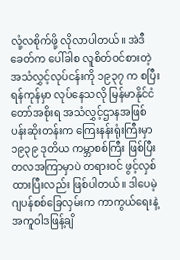လုံ့လစိုက်ဖို့ လိုလာပါတယ်။ အဲဒီခေတ်က ပေါ်ခါစ လူစိတ်ဝင်စားတဲ့ အသံလွှင့်လုပ်ငန်းကို ၁၉၃၇ က စပြီး ရန်ကုန်မှာ လုပ်နေသလို မြန်မာနိုင်ငံတော်အစိုးရ အသံလွှင့်ဌာနအဖြစ် ပန်းဆိုးတန်းက ကြေးနန်းရုံးကြီးမှာ ၁၉၃၉ ဒုတိယ ကမ္ဘာစစ်ကြီး ဖြစ်ပြီး တလအကြာမှာပဲ တရားဝင် ဖွင့်လှစ်ထားပြီးလည်း ဖြစ်ပါတယ်။ ဒါပေမဲ့ ဂျပန်စစ်ခြေလှမ်းက ကာကွယ်ရေးနဲ့ အကူဝါဒဖြန့်ချိ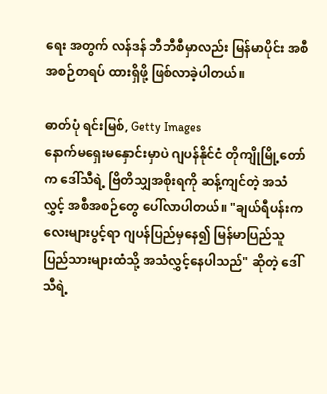ရေး အတွက် လန်ဒန် ဘီဘီစီမှာလည်း မြန်မာပိုင်း အစီအစဉ်တရပ် ထားရှိဖို့ ဖြစ်လာခဲ့ပါတယ်။

ဓာတ်ပုံ ရင်းမြစ်, Getty Images
နောက်မရှေးမနှောင်းမှာပဲ ဂျပန်နိုင်ငံ တိုကျိုမြို့တော်က ဒေါ်သီရဲ့ ဗြိတိသျှအစိုးရကို ဆန့်ကျင်တဲ့ အသံလွှင့် အစီအစဉ်တွေ ပေါ်လာပါတယ်။ "ချယ်ရီပန်းကလေးများပွင့်ရာ ဂျပန်ပြည်မှနေ၍ မြန်မာပြည်သူ ပြည်သားများထံသို့ အသံလွှင့်နေပါသည်" ဆိုတဲ့ ဒေါ်သီရဲ့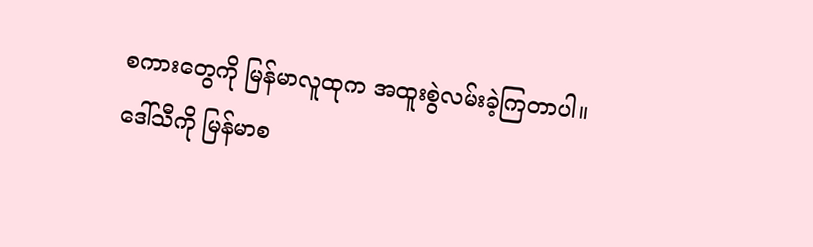စကားတွေကို မြန်မာလူထုက အထူးစွဲလမ်းခဲ့ကြတာပါ။ ဒေါ်သီကို မြန်မာစ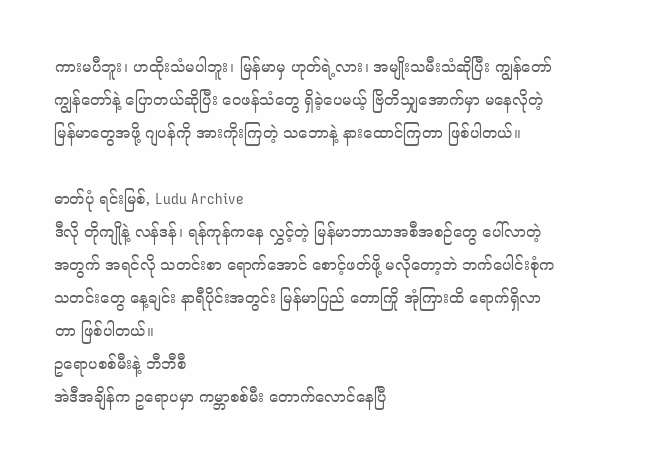ကားမပီဘူး၊ ဟထိုးသံမပါဘူး၊ မြန်မာမှ ဟုတ်ရဲ့လား၊ အမျိုးသမီးသံဆိုပြီး ကျွန်တော် ကျွန်တော်နဲ့ ပြောတယ်ဆိုပြီး ဝေဖန်သံတွေ ရှိခဲ့ပေမယ့် ဗြိတိသျှအောက်မှာ မနေလိုတဲ့ မြန်မာတွေအဖို့ ဂျပန်ကို အားကိုးကြတဲ့ သဘောနဲ့ နားထောင်ကြတာ ဖြစ်ပါတယ်။

ဓာတ်ပုံ ရင်းမြစ်, Ludu Archive
ဒီလို တိုကျိုနဲ့ လန်ဒန်၊ ရန်ကုန်ကနေ လွှင့်တဲ့ မြန်မာဘာသာအစီအစဉ်တွေ ပေါ်လာတဲ့အတွက် အရင်လို သတင်းစာ ရောက်အောင် စောင့်ဖတ်ဖို့ မလိုတော့ဘဲ ဘက်ပေါင်းစုံက သတင်းတွေ နေ့ချင်း နာရီပိုင်းအတွင်း မြန်မာပြည် တောကြို အုံကြားထိ ရောက်ရှိလာတာ ဖြစ်ပါတယ်။
ဥရောပစစ်မီးနဲ့ ဘီဘီစီ
အဲဒီအချိန်က ဥရောပမှာ ကမ္ဘာစစ်မီး တောက်လောင်နေပြီ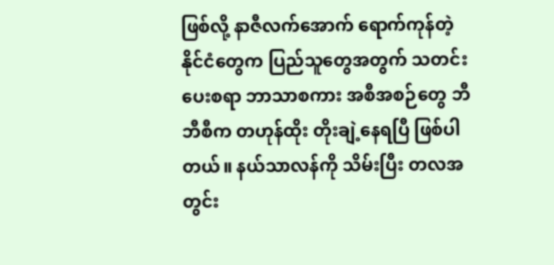ဖြစ်လို့ နာဇီလက်အောက် ရောက်ကုန်တဲ့ နိုင်ငံတွေက ပြည်သူတွေအတွက် သတင်းပေးစရာ ဘာသာစကား အစီအစဉ်တွေ ဘီဘီစီက တဟုန်ထိုး တိုးချဲ့နေရပြီ ဖြစ်ပါတယ်။ နယ်သာလန်ကို သိမ်းပြီး တလအတွင်း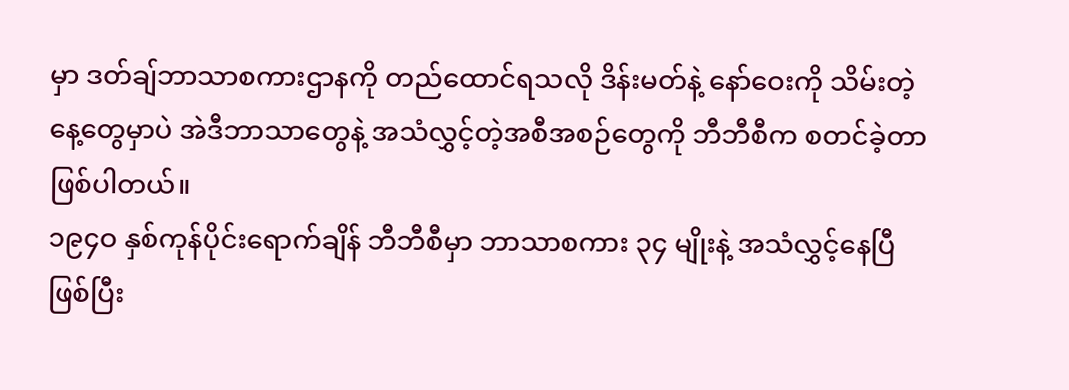မှာ ဒတ်ချ်ဘာသာစကားဌာနကို တည်ထောင်ရသလို ဒိန်းမတ်နဲ့ နော်ဝေးကို သိမ်းတဲ့နေ့တွေမှာပဲ အဲဒီဘာသာတွေနဲ့ အသံလွှင့်တဲ့အစီအစဉ်တွေကို ဘီဘီစီက စတင်ခဲ့တာ ဖြစ်ပါတယ်။
၁၉၄ဝ နှစ်ကုန်ပိုင်းရောက်ချိန် ဘီဘီစီမှာ ဘာသာစကား ၃၄ မျိုးနဲ့ အသံလွှင့်နေပြီဖြစ်ပြီး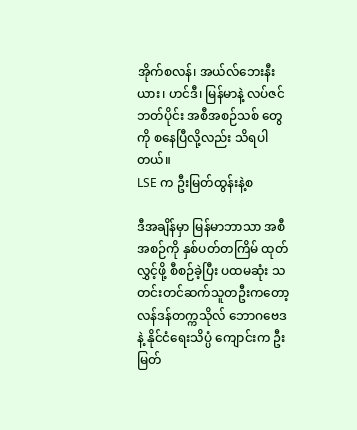အိုက်စလန်၊ အယ်လ်ဘေးနီးယား၊ ဟင်ဒီ၊ မြန်မာနဲ့ လပ်ဇင်ဘတ်ပိုင်း အစီအစဉ်သစ် တွေကို စနေပြီလို့လည်း သိရပါတယ်။
LSE က ဦးမြတ်ထွန်းနဲ့စ

ဒီအချိန်မှာ မြန်မာဘာသာ အစီအစဉ်ကို နှစ်ပတ်တကြိမ် ထုတ်လွှင့်ဖို့ စီစဉ်ခဲ့ပြီး ပထမဆုံး သတင်းတင်ဆက်သူတဦးကတော့ လန်ဒန်တက္ကသိုလ် ဘောဂဗေဒနဲ့ နိုင်ငံရေးသိပ္ပံ ကျောင်းက ဦးမြတ်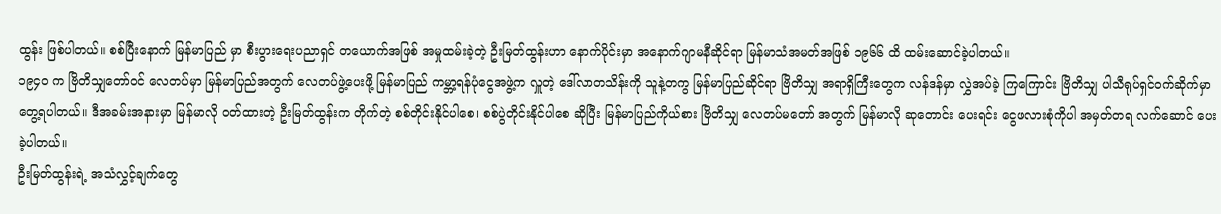ထွန်း ဖြစ်ပါတယ်။ စစ်ပြီးနောက် မြန်မာပြည် မှာ စီးပွားရေးပညာရှင် တယောက်အဖြစ် အမှုထမ်းခဲ့တဲ့ ဦးမြတ်ထွန်းဟာ နောက်ပိုင်းမှာ အနောက်ဂျာမနီဆိုင်ရာ မြန်မာသံအမတ်အဖြစ် ၁၉၆၆ ထိ ထမ်းဆောင်ခဲ့ပါတယ်။
၁၉၄ဝ က ဗြိတိသျှတော်ဝင် လေတပ်မှာ မြန်မာပြည်အတွက် လေတပ်ဖွဲ့ပေးဖို့ မြန်မာပြည် ကမ္ဘာ့ရန်ပုံငွေအဖွဲ့က လှူတဲ့ ဒေါ်လာတသိန်းကို သူနဲ့တကွ မြန်မာပြည်ဆိုင်ရာ ဗြိတိသျှ အရာရှိကြီးတွေက လန်ဒန်မှာ လွှဲအပ်ခဲ့ ကြကြောင်း ဗြိတိသျှ ပါသီရုပ်ရှင်ဝက်ဆိုက်မှာ တွေ့ရပါတယ်။ ဒီအခမ်းအနားမှာ မြန်မာလို ဝတ်ထားတဲ့ ဦးမြတ်ထွန်းက တိုက်တဲ့ စစ်တိုင်းနိုင်ပါစေ၊ စစ်ပွဲတိုင်းနိုင်ပါစေ ဆိုပြီး မြန်မာပြည်ကိုယ်စား ဗြိတိသျှ လေတပ်မတော် အတွက် မြန်မာလို ဆုတောင်း ပေးရင်း ငွေဖလားစုံကိုပါ အမှတ်တရ လက်ဆောင် ပေးခဲ့ပါတယ်။
ဦးမြတ်ထွန်းရဲ့ အသံလွှင့်ချက်တွေ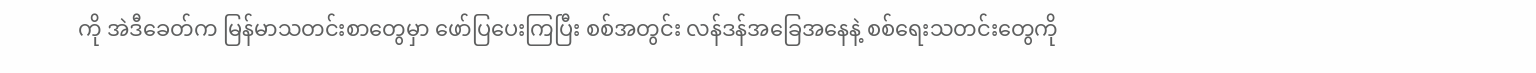ကို အဲဒီခေတ်က မြန်မာသတင်းစာတွေမှာ ဖော်ပြပေးကြပြီး စစ်အတွင်း လန်ဒန်အခြေအနေနဲ့ စစ်ရေးသတင်းတွေကို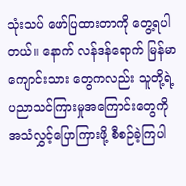သုံးသပ် ဖော်ပြထားတာကို တွေ့ရပါတယ်။ နောက် လန်ဒန်ရောက် မြန်မာကျောင်းသား တွေကလည်း သူတို့ရဲ့ ပညာသင်ကြားမှုအကြောင်းတွေကို အသံလွှင့်ပြောကြားဖို့ စီစဉ်ခဲ့ကြပါ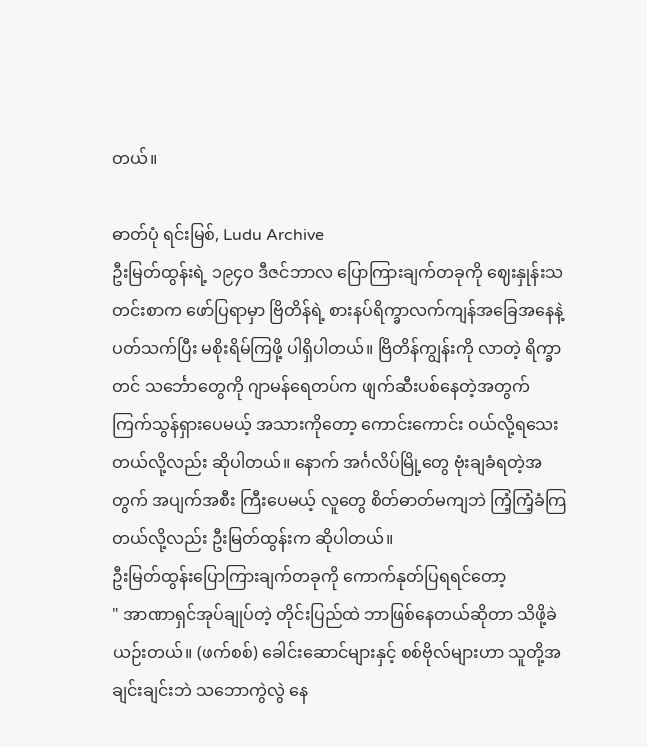တယ်။

ဓာတ်ပုံ ရင်းမြစ်, Ludu Archive
ဦးမြတ်ထွန်းရဲ့ ၁၉၄ဝ ဒီဇင်ဘာလ ပြောကြားချက်တခုကို ဈေးနှုန်းသတင်းစာက ဖော်ပြရာမှာ ဗြိတိန်ရဲ့ စားနပ်ရိက္ခာလက်ကျန်အခြေအနေနဲ့ ပတ်သက်ပြီး မစိုးရိမ်ကြဖို့ ပါရှိပါတယ်။ ဗြိတိန်ကျွန်းကို လာတဲ့ ရိက္ခာတင် သင်္ဘောတွေကို ဂျာမန်ရေတပ်က ဖျက်ဆီးပစ်နေတဲ့အတွက် ကြက်သွန်ရှားပေမယ့် အသားကိုတော့ ကောင်းကောင်း ဝယ်လို့ရသေးတယ်လို့လည်း ဆိုပါတယ်။ နောက် အင်္ဂလိပ်မြို့တွေ ဗုံးချခံရတဲ့အတွက် အပျက်အစီး ကြီးပေမယ့် လူတွေ စိတ်ဓာတ်မကျဘဲ ကြံ့ကြံ့ခံကြတယ်လို့လည်း ဦးမြတ်ထွန်းက ဆိုပါတယ်။
ဦးမြတ်ထွန်းပြောကြားချက်တခုကို ကောက်နုတ်ပြရရင်တော့
" အာဏာရှင်အုပ်ချုပ်တဲ့ တိုင်းပြည်ထဲ ဘာဖြစ်နေတယ်ဆိုတာ သိဖို့ခဲယဉ်းတယ်။ (ဖက်စစ်) ခေါင်းဆောင်များနှင့် စစ်ဗိုလ်များဟာ သူတို့အချင်းချင်းဘဲ သဘောကွဲလွဲ နေ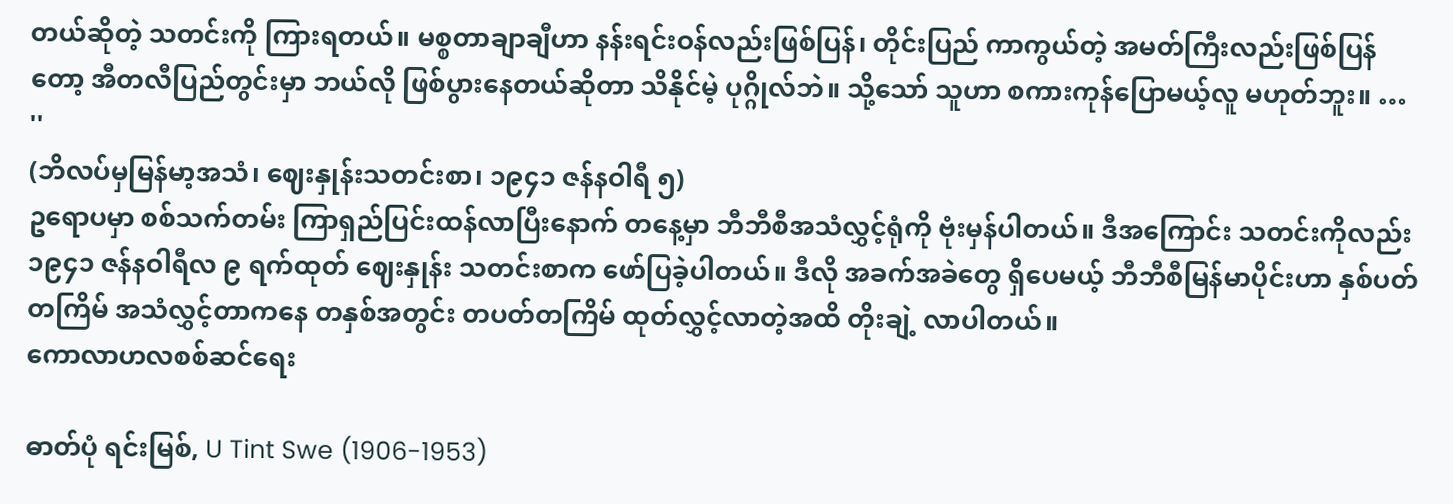တယ်ဆိုတဲ့ သတင်းကို ကြားရတယ်။ မစ္စတာချာချီဟာ နန်းရင်းဝန်လည်းဖြစ်ပြန်၊ တိုင်းပြည် ကာကွယ်တဲ့ အမတ်ကြီးလည်းဖြစ်ပြန်တော့ အီတလီပြည်တွင်းမှာ ဘယ်လို ဖြစ်ပွားနေတယ်ဆိုတာ သိနိုင်မဲ့ ပုဂ္ဂိုလ်ဘဲ။ သို့သော် သူဟာ စကားကုန်ပြောမယ့်လူ မဟုတ်ဘူး။ … ''
(ဘိလပ်မှမြန်မာ့အသံ၊ ဈေးနှုန်းသတင်းစာ၊ ၁၉၄၁ ဇန်နဝါရီ ၅)
ဥရောပမှာ စစ်သက်တမ်း ကြာရှည်ပြင်းထန်လာပြီးနောက် တနေ့မှာ ဘီဘီစီအသံလွှင့်ရုံကို ဗုံးမှန်ပါတယ်။ ဒီအကြောင်း သတင်းကိုလည်း ၁၉၄၁ ဇန်နဝါရီလ ၉ ရက်ထုတ် ဈေးနှုန်း သတင်းစာက ဖော်ပြခဲ့ပါတယ်။ ဒီလို အခက်အခဲတွေ ရှိပေမယ့် ဘီဘီစီမြန်မာပိုင်းဟာ နှစ်ပတ်တကြိမ် အသံလွှင့်တာကနေ တနှစ်အတွင်း တပတ်တကြိမ် ထုတ်လွှင့်လာတဲ့အထိ တိုးချဲ့ လာပါတယ်။
ကောလာဟလစစ်ဆင်ရေး

ဓာတ်ပုံ ရင်းမြစ်, U Tint Swe (1906-1953)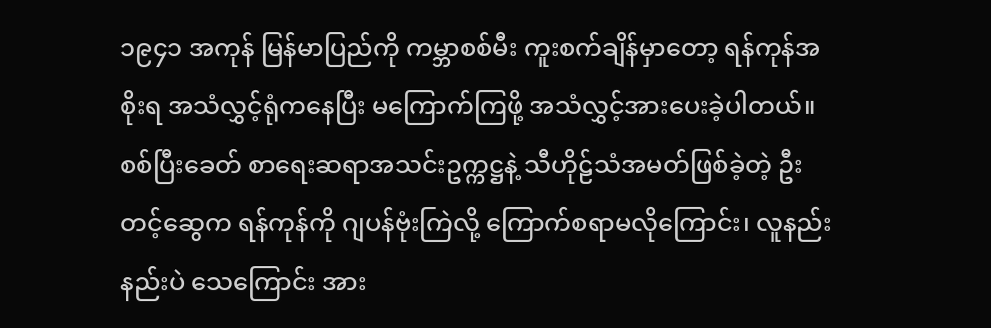၁၉၄၁ အကုန် မြန်မာပြည်ကို ကမ္ဘာစစ်မီး ကူးစက်ချိန်မှာတော့ ရန်ကုန်အစိုးရ အသံလွှင့်ရုံကနေပြီး မကြောက်ကြဖို့ အသံလွှင့်အားပေးခဲ့ပါတယ်။ စစ်ပြီးခေတ် စာရေးဆရာအသင်းဥက္ကဋ္ဌနဲ့ သီဟိုဠ်သံအမတ်ဖြစ်ခဲ့တဲ့ ဦးတင့်ဆွေက ရန်ကုန်ကို ဂျပန်ဗုံးကြဲလို့ ကြောက်စရာမလိုကြောင်း၊ လူနည်းနည်းပဲ သေကြောင်း အား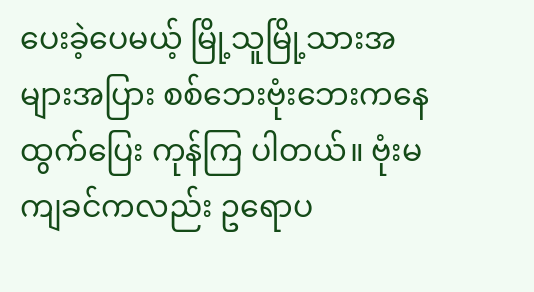ပေးခဲ့ပေမယ့် မြို့သူမြို့သားအများအပြား စစ်ဘေးဗုံးဘေးကနေ ထွက်ပြေး ကုန်ကြ ပါတယ်။ ဗုံးမကျခင်ကလည်း ဥရောပ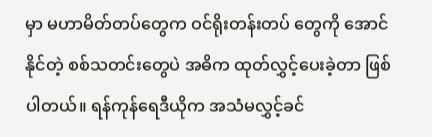မှာ မဟာမိတ်တပ်တွေက ဝင်ရိုးတန်းတပ် တွေကို အောင်နိုင်တဲ့ စစ်သတင်းတွေပဲ အဓိက ထုတ်လွှင့်ပေးခဲ့တာ ဖြစ်ပါတယ်။ ရန်ကုန်ရေဒီယိုက အသံမလွှင့်ခင်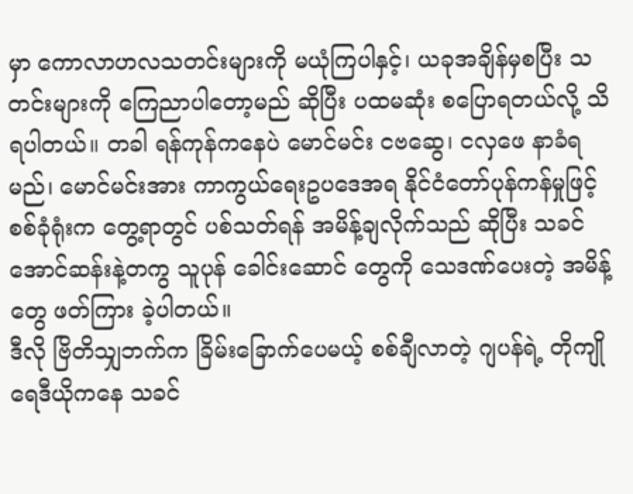မှာ ကောလာဟလသတင်းများကို မယုံကြပါနှင့်၊ ယခုအချိန်မှစပြီး သတင်းများကို ကြေညာပါတော့မည် ဆိုပြီး ပထမဆုံး စပြောရတယ်လို့ သိရပါတယ်။ တခါ ရန်ကုန်ကနေပဲ မောင်မင်း ငဗဆွေ၊ ငလှဖေ နာခံရမည်၊ မောင်မင်းအား ကာကွယ်ရေးဥပဒေအရ နိုင်ငံတော်ပုန်ကန်မှုဖြင့် စစ်ခုံရုံးက တွေ့ရာတွင် ပစ်သတ်ရန် အမိန့်ချလိုက်သည် ဆိုပြီး သခင်အောင်ဆန်းနဲ့တကွ သူပုန် ခေါင်းဆောင် တွေကို သေဒဏ်ပေးတဲ့ အမိန့်တွေ ဖတ်ကြား ခဲ့ပါတယ်။
ဒီလို ဗြိတိသျှဘက်က ခြိမ်းခြောက်ပေမယ့် စစ်ချီလာတဲ့ ဂျပန်ရဲ့ တိုကျိုရေဒီယိုကနေ သခင်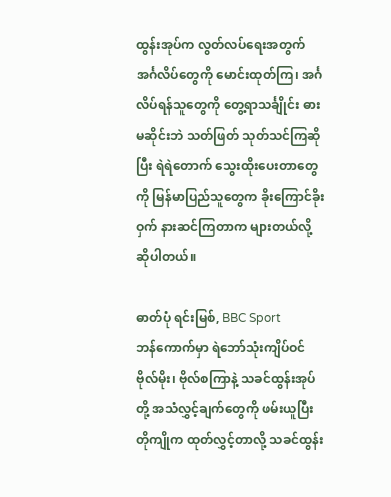ထွန်းအုပ်က လွတ်လပ်ရေးအတွက် အင်္ဂလိပ်တွေကို မောင်းထုတ်ကြ၊ အင်္ဂလိပ်ရန်သူတွေကို တွေ့ရာသင်္ချိုင်း ဓားမဆိုင်းဘဲ သတ်ဖြတ် သုတ်သင်ကြဆိုပြီး ရဲရဲတောက် သွေးထိုးပေးတာတွေကို မြန်မာပြည်သူတွေက ခိုးကြောင်ခိုးဝှက် နားဆင်ကြတာက များတယ်လို့ ဆိုပါတယ်။

ဓာတ်ပုံ ရင်းမြစ်, BBC Sport
ဘန်ကောက်မှာ ရဲဘော်သုံးကျိပ်ဝင် ဗိုလ်မိုး၊ ဗိုလ်စကြာနဲ့ သခင်ထွန်းအုပ်တို့ အသံလွှင့်ချက်တွေကို ဖမ်းယူပြီး တိုကျိုက ထုတ်လွှင့်တာလို့ သခင်ထွန်း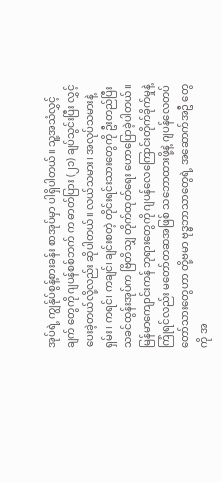အုပ်ရဲ့ ကျွန်ုပ်စွန့်စားခန်း စာအုပ်မှာ ပါရှိပါတယ်။ သူ့အသံလွှင့်ချက် တွေကို ဂျပန်စစ်ဘက် က ဓာတ်ပြား (၂၁) ချပ်သွင်းပြီး လွှင့်ပေးခဲ့တယ်လို့လည်း ဆိုပါတယ်။ လယ်သမား၊ အလုပ်သမားနဲ့ ရှမ်း၊ ကရင်၊ ကချင်၊ ချင်းစတဲ့ တိုင်းရင်းသားတွေကို ဦးတည်ပြီး သခင်ထွန်းအုပ်က ဗြိတိသျှ တိုက်ထုတ်ရေး ဟောပြောခဲ့ပါတယ်။ မြန်မာကျောင်းကန် ဘုရားတွေကို ဂျပန်လေကြောင်းတိုက်ခိုက်မှုနဲ့ ကြုံရင်လည်း မတော်တဆအဖြစ် သဘောထားဖို့နဲ့ ဂျပန်လေတပ်တော်သားတွေဟာ တို့ဗမာ ဗုဒ္ဓဘာသာတွေရဲ့ အဆောက်အဦ တွေကို အ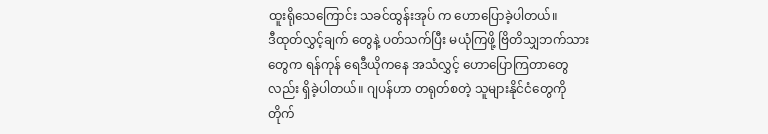ထူးရိုသေကြောင်း သခင်ထွန်းအုပ် က ဟောပြောခဲ့ပါတယ်။
ဒီထုတ်လွှင့်ချက် တွေနဲ့ ပတ်သက်ပြီး မယုံကြဖို့ ဗြိတိသျှဘက်သားတွေက ရန်ကုန် ရေဒီယိုကနေ အသံလွှင့် ဟောပြောကြတာတွေလည်း ရှိခဲ့ပါတယ်။ ဂျပန်ဟာ တရုတ်စတဲ့ သူများနိုင်ငံတွေကို တိုက်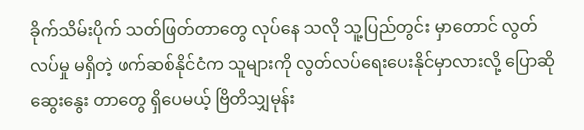ခိုက်သိမ်းပိုက် သတ်ဖြတ်တာတွေ လုပ်နေ သလို သူ့ပြည်တွင်း မှာတောင် လွတ်လပ်မှု မရှိတဲ့ ဖက်ဆစ်နိုင်ငံက သူများကို လွတ်လပ်ရေးပေးနိုင်မှာလားလို့ ပြောဆိုဆွေးနွေး တာတွေ ရှိပေမယ့် ဗြိတိသျှမုန်း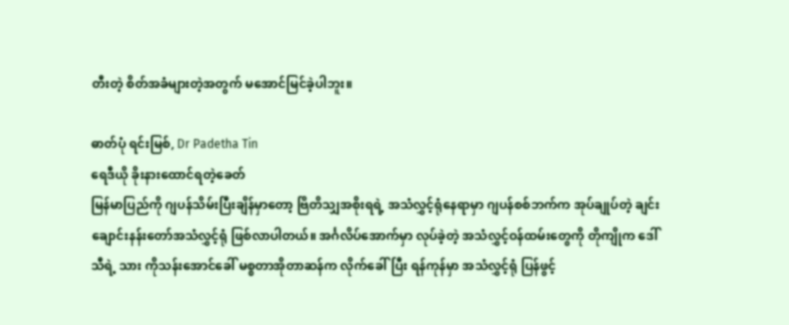တီးတဲ့ စိတ်အခံများတဲ့အတွက် မအောင်မြင်ခဲ့ပါဘူး။

ဓာတ်ပုံ ရင်းမြစ်, Dr Padetha Tin
ရေဒီယို ခိုးနားထောင်ရတဲ့ခေတ်
မြန်မာပြည်ကို ဂျပန်သိမ်းပြီးချိန်မှာတော့ ဗြိတိသျှအစိုးရရဲ့ အသံလွှင့်ရုံနေရာမှာ ဂျပန်စစ်ဘက်က အုပ်ချုပ်တဲ့ ချင်းချောင်းနန်းတော်အသံလွှင့်ရုံ ဖြစ်လာပါတယ်။ အင်္ဂလိပ်အောက်မှာ လုပ်ခဲ့တဲ့ အသံလွှင့်ဝန်ထမ်းတွေကို တိုကျိုက ဒေါ်သီရဲ့ သား ကိုသန်းအောင်ခေါ် မစ္စတာအိုတာဆန်က လိုက်ခေါ်ပြီး ရန်ကုန်မှာ အသံလွှင့်ရုံ ပြန်ဖွင့်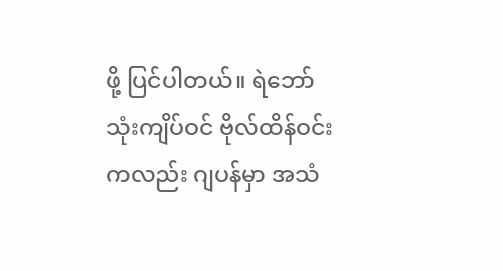ဖို့ ပြင်ပါတယ်။ ရဲဘော်သုံးကျိပ်ဝင် ဗိုလ်ထိန်ဝင်းကလည်း ဂျပန်မှာ အသံ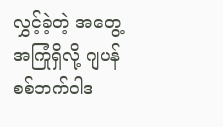လွှင့်ခဲ့တဲ့ အတွေ့အကြုံရှိလို့ ဂျပန်စစ်ဘက်ဝါဒ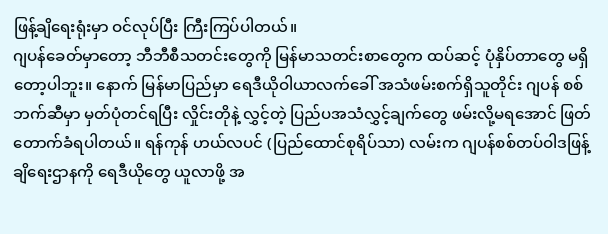ဖြန့်ချိရေးရုံးမှာ ဝင်လုပ်ပြီး ကြီးကြပ်ပါတယ်။
ဂျပန်ခေတ်မှာတော့ ဘီဘီစီသတင်းတွေကို မြန်မာသတင်းစာတွေက ထပ်ဆင့် ပုံနှိပ်တာတွေ မရှိတော့ပါဘူး။ နောက် မြန်မာပြည်မှာ ရေဒီယိုဝါယာလက်ခေါ် အသံဖမ်းစက်ရှိသူတိုင်း ဂျပန် စစ်ဘက်ဆီမှာ မှတ်ပုံတင်ရပြီး လှိုင်းတိုနဲ့ လွှင့်တဲ့ ပြည်ပအသံလွှင့်ချက်တွေ ဖမ်းလို့မရအောင် ဖြတ်တောက်ခံရပါတယ်။ ရန်ကုန် ဟယ်လပင် (ပြည်ထောင်စုရိပ်သာ) လမ်းက ဂျပန်စစ်တပ်ဝါဒဖြန့်ချိရေးဌာနကို ရေဒီယိုတွေ ယူလာဖို့ အ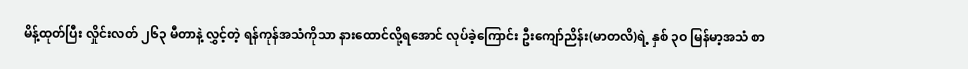မိန့်ထုတ်ပြီး လှိုင်းလတ် ၂၆၃ မီတာနဲ့ လွှင့်တဲ့ ရန်ကုန်အသံကိုသာ နားထောင်လို့ရအောင် လုပ်ခဲ့ကြောင်း ဦးကျော်ညိန်း(မာတလိ)ရဲ့ နှစ် ၃ဝ မြန်မာ့အသံ စာ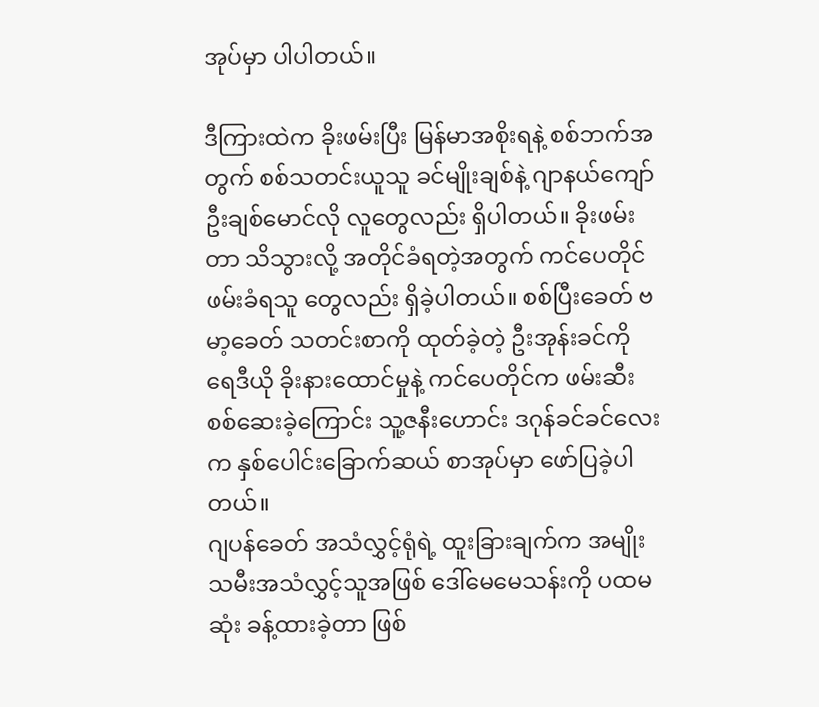အုပ်မှာ ပါပါတယ်။

ဒီကြားထဲက ခိုးဖမ်းပြီး မြန်မာအစိုးရနဲ့ စစ်ဘက်အတွက် စစ်သတင်းယူသူ ခင်မျိုးချစ်နဲ့ ဂျာနယ်ကျော် ဦးချစ်မောင်လို လူတွေလည်း ရှိပါတယ်။ ခိုးဖမ်းတာ သိသွားလို့ အတိုင်ခံရတဲ့အတွက် ကင်ပေတိုင် ဖမ်းခံရသူ တွေလည်း ရှိခဲ့ပါတယ်။ စစ်ပြီးခေတ် ဗမာ့ခေတ် သတင်းစာကို ထုတ်ခဲ့တဲ့ ဦးအုန်းခင်ကို ရေဒီယို ခိုးနားထောင်မှုနဲ့ ကင်ပေတိုင်က ဖမ်းဆီးစစ်ဆေးခဲ့ကြောင်း သူ့ဇနီးဟောင်း ဒဂုန်ခင်ခင်လေးက နှစ်ပေါင်းခြောက်ဆယ် စာအုပ်မှာ ဖော်ပြခဲ့ပါတယ်။
ဂျပန်ခေတ် အသံလွှင့်ရုံရဲ့ ထူးခြားချက်က အမျိုးသမီးအသံလွှင့်သူအဖြစ် ဒေါ်မေမေသန်းကို ပထမဆုံး ခန့်ထားခဲ့တာ ဖြစ်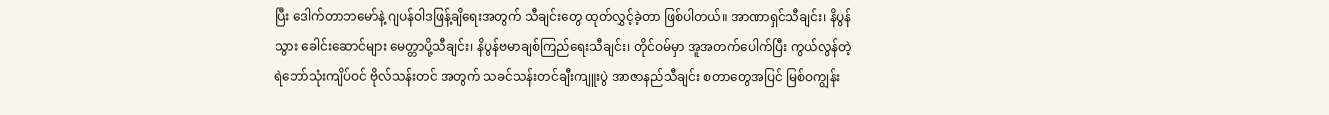ပြီး ဒေါက်တာဘမော်နဲ့ ဂျပန်ဝါဒဖြန့်ချိရေးအတွက် သီချင်းတွေ ထုတ်လွှင့်ခဲ့တာ ဖြစ်ပါတယ်။ အာဏာရှင်သီချင်း၊ နိပွန်သွား ခေါင်းဆောင်များ မေတ္တာပို့သီချင်း၊ နိပွန်ဗမာချစ်ကြည်ရေးသီချင်း၊ တိုင်ဝမ်မှာ အူအတက်ပေါက်ပြီး ကွယ်လွန်တဲ့ ရဲဘော်သုံးကျိပ်ဝင် ဗိုလ်သန်းတင် အတွက် သခင်သန်းတင်ချီးကျူးပွဲ အာဇာနည်သီချင်း စတာတွေအပြင် မြစ်ဝကျွန်း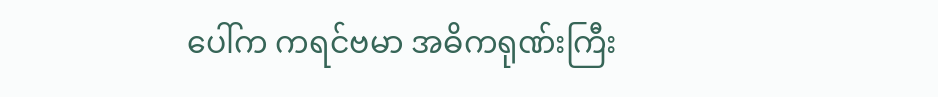ပေါ်က ကရင်ဗမာ အဓိကရုဏ်းကြီး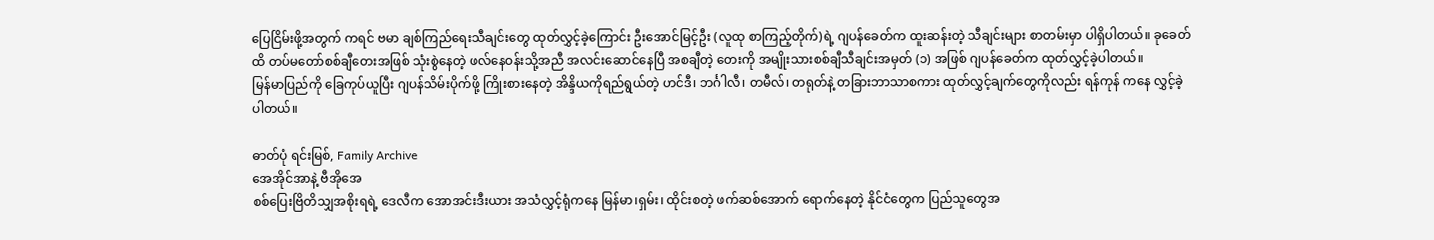ပြေငြိမ်းဖို့အတွက် ကရင် ဗမာ ချစ်ကြည်ရေးသီချင်းတွေ ထုတ်လွှင့်ခဲ့ကြောင်း ဦးအောင်မြင့်ဦး (လူထု စာကြည့်တိုက်)ရဲ့ ဂျပန်ခေတ်က ထူးဆန်းတဲ့ သီချင်းများ စာတမ်းမှာ ပါရှိပါတယ်။ ခုခေတ်ထိ တပ်မတော်စစ်ချီတေးအဖြစ် သုံးစွဲနေတဲ့ ဖလ်နေဝန်းသို့အညီ အလင်းဆောင်နေပြီ အစချီတဲ့ တေးကို အမျိုးသားစစ်ချီသီချင်းအမှတ် (၁) အဖြစ် ဂျပန်ခေတ်က ထုတ်လွှင့်ခဲ့ပါတယ်။
မြန်မာပြည်ကို ခြေကုပ်ယူပြီး ဂျပန်သိမ်းပိုက်ဖို့ ကြိုးစားနေတဲ့ အိန္ဒိယကိုရည်ရွယ်တဲ့ ဟင်ဒီ၊ ဘင်္ဂါလီ၊ တမီလ်၊ တရုတ်နဲ့ တခြားဘာသာစကား ထုတ်လွှင့်ချက်တွေကိုလည်း ရန်ကုန် ကနေ လွှင့်ခဲ့ပါတယ်။

ဓာတ်ပုံ ရင်းမြစ်, Family Archive
အေအိုင်အာနဲ့ ဗီအိုအေ
စစ်ပြေးဗြိတိသျှအစိုးရရဲ့ ဒေလီက အောအင်းဒီးယား အသံလွှင့်ရုံကနေ မြန်မာ၊ရှမ်း၊ ထိုင်းစတဲ့ ဖက်ဆစ်အောက် ရောက်နေတဲ့ နိုင်ငံတွေက ပြည်သူတွေအ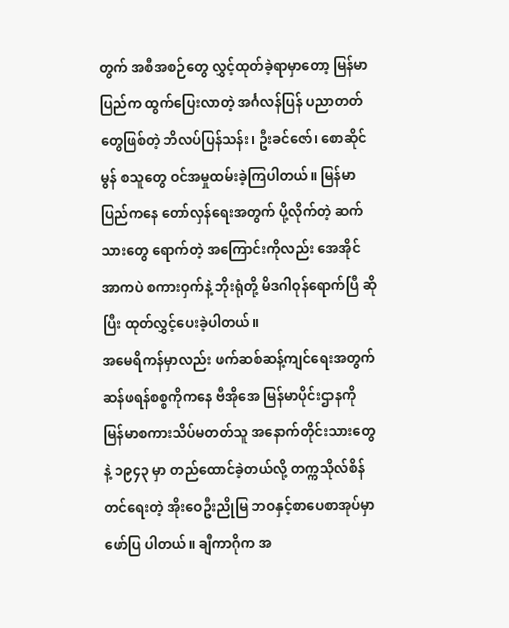တွက် အစီအစဉ်တွေ လွှင့်ထုတ်ခဲ့ရာမှာတော့ မြန်မာပြည်က ထွက်ပြေးလာတဲ့ အင်္ဂလန်ပြန် ပညာတတ် တွေဖြစ်တဲ့ ဘိလပ်ပြန်သန်း၊ ဦးခင်ဇော်၊ စောဆိုင်မွန် စသူတွေ ဝင်အမှုထမ်းခဲ့ကြပါတယ်။ မြန်မာပြည်ကနေ တော်လှန်ရေးအတွက် ပို့လိုက်တဲ့ ဆက်သားတွေ ရောက်တဲ့ အကြောင်းကိုလည်း အေအိုင်အာကပဲ စကားဝှက်နဲ့ ဘိုးရုံတို့ မိဒဂါဝုန်ရောက်ပြီ ဆိုပြီး ထုတ်လွှင့်ပေးခဲ့ပါတယ်။
အမေရိကန်မှာလည်း ဖက်ဆစ်ဆန့်ကျင်ရေးအတွက် ဆန်ဖရန်စစ္စကိုကနေ ဗီအိုအေ မြန်မာပိုင်းဌာနကို မြန်မာစကားသိပ်မတတ်သူ အနောက်တိုင်းသားတွေနဲ့ ၁၉၄၃ မှာ တည်ထောင်ခဲ့တယ်လို့ တက္ကသိုလ်စိန်တင်ရေးတဲ့ အိုးဝေဦးညိုမြ ဘဝနှင့်စာပေစာအုပ်မှာ ဖော်ပြ ပါတယ်။ ချီကာဂိုက အ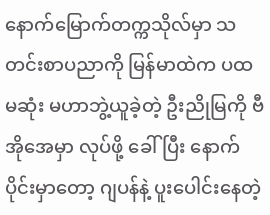နောက်မြောက်တက္ကသိုလ်မှာ သတင်းစာပညာကို မြန်မာထဲက ပထမဆုံး မဟာဘွဲ့ယူခဲ့တဲ့ ဦးညိုမြကို ဗီအိုအေမှာ လုပ်ဖို့ ခေါ်ပြီး နောက်ပိုင်းမှာတော့ ဂျပန်နဲ့ ပူးပေါင်းနေတဲ့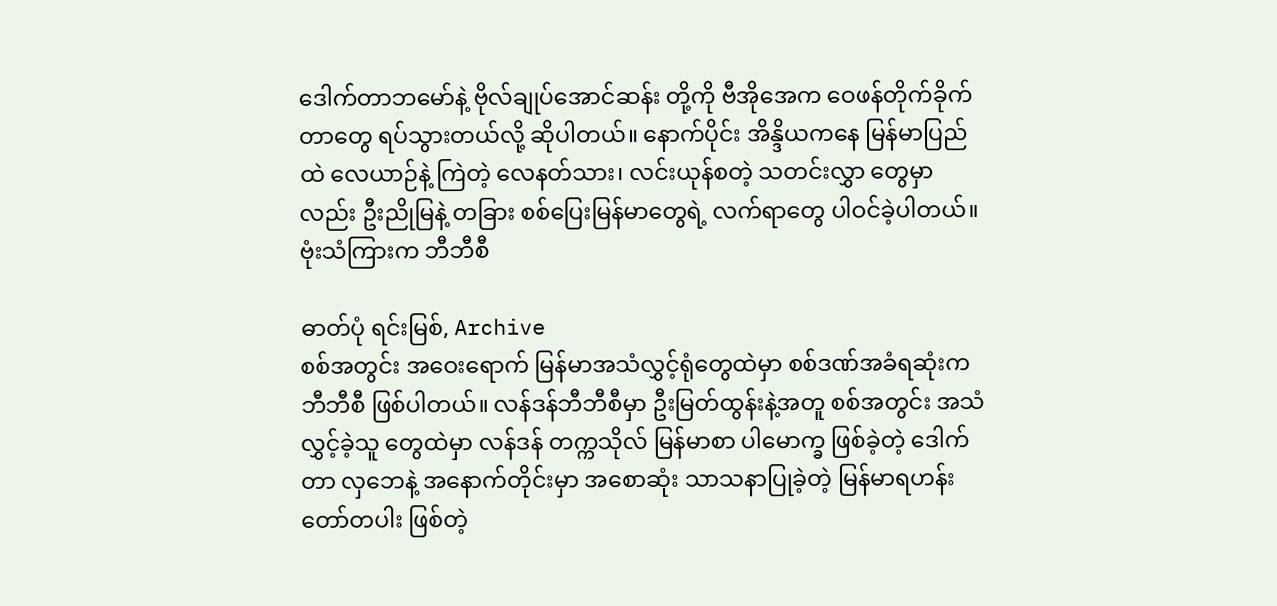ဒေါက်တာဘမော်နဲ့ ဗိုလ်ချုပ်အောင်ဆန်း တို့ကို ဗီအိုအေက ဝေဖန်တိုက်ခိုက်တာတွေ ရပ်သွားတယ်လို့ ဆိုပါတယ်။ နောက်ပိုင်း အိန္ဒိယကနေ မြန်မာပြည်ထဲ လေယာဉ်နဲ့ ကြဲတဲ့ လေနတ်သား၊ လင်းယုန်စတဲ့ သတင်းလွှာ တွေမှာလည်း ဦးညိုမြနဲ့ တခြား စစ်ပြေးမြန်မာတွေရဲ့ လက်ရာတွေ ပါဝင်ခဲ့ပါတယ်။
ဗုံးသံကြားက ဘီဘီစီ

ဓာတ်ပုံ ရင်းမြစ်, Archive
စစ်အတွင်း အဝေးရောက် မြန်မာအသံလွှင့်ရုံတွေထဲမှာ စစ်ဒဏ်အခံရဆုံးက ဘီဘီစီ ဖြစ်ပါတယ်။ လန်ဒန်ဘီဘီစီမှာ ဦးမြတ်ထွန်းနဲ့အတူ စစ်အတွင်း အသံလွှင့်ခဲ့သူ တွေထဲမှာ လန်ဒန် တက္ကသိုလ် မြန်မာစာ ပါမောက္ခ ဖြစ်ခဲ့တဲ့ ဒေါက်တာ လှဘေနဲ့ အနောက်တိုင်းမှာ အစောဆုံး သာသနာပြုခဲ့တဲ့ မြန်မာရဟန်းတော်တပါး ဖြစ်တဲ့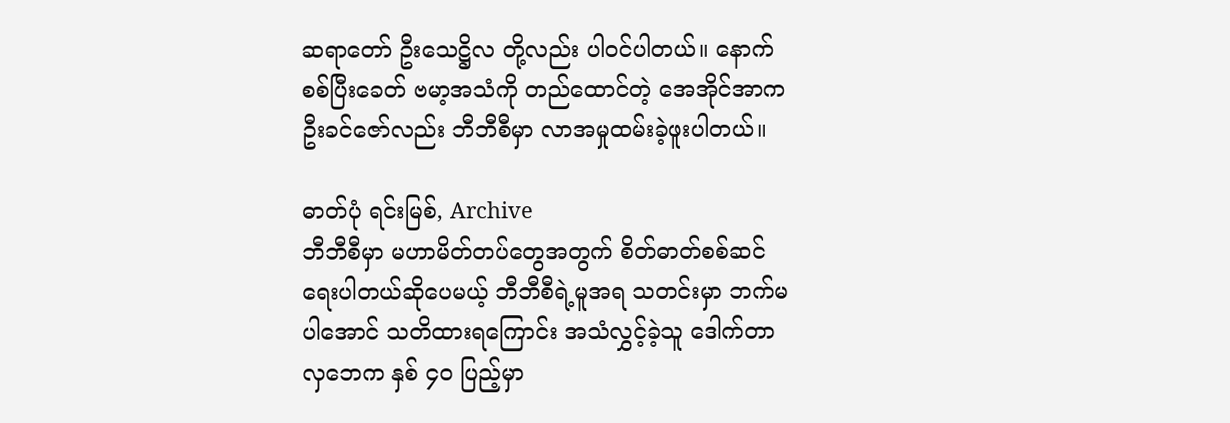ဆရာတော် ဦးသေဋ္ဌိလ တို့လည်း ပါဝင်ပါတယ်။ နောက် စစ်ပြီးခေတ် ဗမာ့အသံကို တည်ထောင်တဲ့ အေအိုင်အာက ဦးခင်ဇော်လည်း ဘီဘီစီမှာ လာအမှုထမ်းခဲ့ဖူးပါတယ်။

ဓာတ်ပုံ ရင်းမြစ်, Archive
ဘီဘီစီမှာ မဟာမိတ်တပ်တွေအတွက် စိတ်ဓာတ်စစ်ဆင်ရေးပါတယ်ဆိုပေမယ့် ဘီဘီစီရဲ့မူအရ သတင်းမှာ ဘက်မပါအောင် သတိထားရကြောင်း အသံလွှင့်ခဲ့သူ ဒေါက်တာလှဘေက နှစ် ၄ဝ ပြည့်မှာ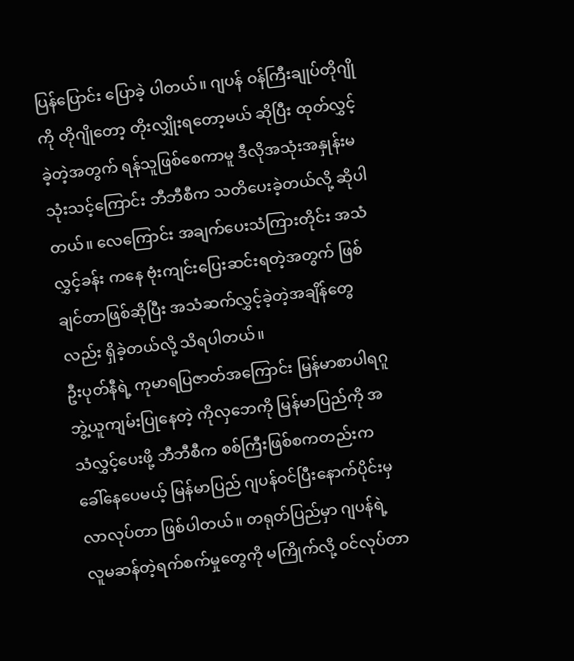ပြန်ပြောင်း ပြောခဲ့ ပါတယ်။ ဂျပန် ဝန်ကြီးချုပ်တိုဂျိုကို တိုဂျိုတော့ တိုးလျှိုးရတော့မယ် ဆိုပြီး ထုတ်လွှင့်ခဲ့တဲ့အတွက် ရန်သူဖြစ်စေကာမူ ဒီလိုအသုံးအနှုန်းမသုံးသင့်ကြောင်း ဘီဘီစီက သတိပေးခဲ့တယ်လို့ ဆိုပါတယ်။ လေကြောင်း အချက်ပေးသံကြားတိုင်း အသံလွှင့်ခန်း ကနေ ဗုံးကျင်းပြေးဆင်းရတဲ့အတွက် ဖြစ်ချင်တာဖြစ်ဆိုပြီး အသံဆက်လွှင့်ခဲ့တဲ့အချိန်တွေလည်း ရှိခဲ့တယ်လို့ သိရပါတယ်။
ဦးပုတ်နီရဲ့ ကုမာရပြဇာတ်အကြောင်း မြန်မာစာပါရဂူဘွဲ့ယူကျမ်းပြုနေတဲ့ ကိုလှဘေကို မြန်မာပြည်ကို အသံလွှင့်ပေးဖို့ ဘီဘီစီက စစ်ကြီးဖြစ်စကတည်းက ခေါ်နေပေမယ့် မြန်မာပြည် ဂျပန်ဝင်ပြီးနောက်ပိုင်းမှ လာလုပ်တာ ဖြစ်ပါတယ်။ တရုတ်ပြည်မှာ ဂျပန်ရဲ့ လူမဆန်တဲ့ရက်စက်မှုတွေကို မကြိုက်လို့ ဝင်လုပ်တာ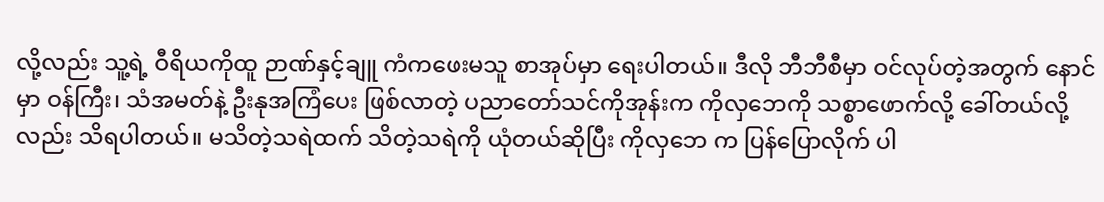လို့လည်း သူ့ရဲ့ ဝီရိယကိုထူ ဉာဏ်နှင့်ချူ ကံကဖေးမသူ စာအုပ်မှာ ရေးပါတယ်။ ဒီလို ဘီဘီစီမှာ ဝင်လုပ်တဲ့အတွက် နောင်မှာ ဝန်ကြီး၊ သံအမတ်နဲ့ ဦးနုအကြံပေး ဖြစ်လာတဲ့ ပညာတော်သင်ကိုအုန်းက ကိုလှဘေကို သစ္စာဖောက်လို့ ခေါ်တယ်လို့လည်း သိရပါတယ်။ မသိတဲ့သရဲထက် သိတဲ့သရဲကို ယုံတယ်ဆိုပြီး ကိုလှဘေ က ပြန်ပြောလိုက် ပါ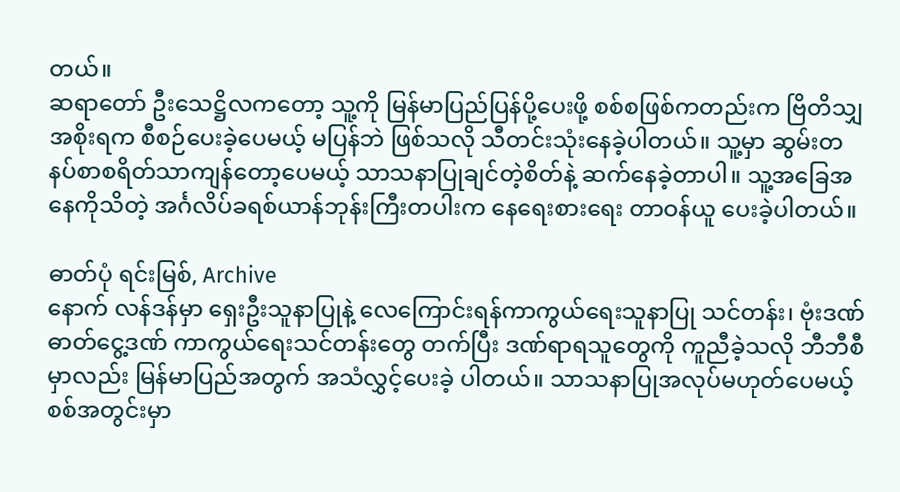တယ်။
ဆရာတော် ဦးသေဋ္ဌိလကတော့ သူ့ကို မြန်မာပြည်ပြန်ပို့ပေးဖို့ စစ်စဖြစ်ကတည်းက ဗြိတိသျှအစိုးရက စီစဉ်ပေးခဲ့ပေမယ့် မပြန်ဘဲ ဖြစ်သလို သီတင်းသုံးနေခဲ့ပါတယ်။ သူ့မှာ ဆွမ်းတနပ်စာစရိတ်သာကျန်တော့ပေမယ့် သာသနာပြုချင်တဲ့စိတ်နဲ့ ဆက်နေခဲ့တာပါ။ သူ့အခြေအနေကိုသိတဲ့ အင်္ဂလိပ်ခရစ်ယာန်ဘုန်းကြီးတပါးက နေရေးစားရေး တာဝန်ယူ ပေးခဲ့ပါတယ်။

ဓာတ်ပုံ ရင်းမြစ်, Archive
နောက် လန်ဒန်မှာ ရှေးဦးသူနာပြုနဲ့ လေကြောင်းရန်ကာကွယ်ရေးသူနာပြု သင်တန်း၊ ဗုံးဒဏ် ဓာတ်ငွေ့ဒဏ် ကာကွယ်ရေးသင်တန်းတွေ တက်ပြီး ဒဏ်ရာရသူတွေကို ကူညီခဲ့သလို ဘီဘီစီ မှာလည်း မြန်မာပြည်အတွက် အသံလွှင့်ပေးခဲ့ ပါတယ်။ သာသနာပြုအလုပ်မဟုတ်ပေမယ့် စစ်အတွင်းမှာ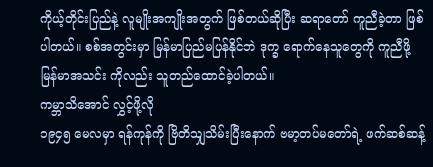ကိုယ့်တိုင်းပြည်နဲ့ လူမျိုးအကျိုးအတွက် ဖြစ်တယ်ဆိုပြီး ဆရာတော် ကူညီခဲ့တာ ဖြစ်ပါတယ်။ စစ်အတွင်းမှာ မြန်မာပြည်မပြန်နိုင်ဘဲ ဒုက္ခ ရောက်နေသူတွေကို ကူညီဖို့ မြန်မာအသင်း ကိုလည်း သူတည်ထောင်ခဲ့ပါတယ်။
ကမ္ဘာသိအောင် လွှင့်ဖို့လို
၁၉၄၅ မေလမှာ ရန်ကုန်ကို ဗြိတိသျှသိမ်းပြီးနောက် ဗမာ့တပ်မတော်ရဲ့ ဖက်ဆစ်ဆန့်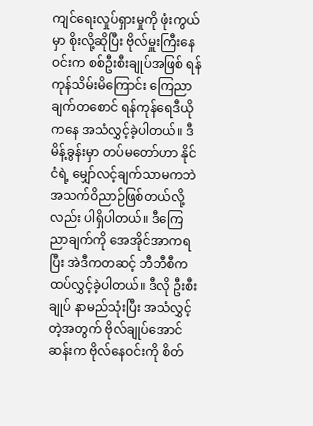ကျင်ရေးလှုပ်ရှားမှုကို ဖုံးကွယ်မှာ စိုးလို့ဆိုပြီး ဗိုလ်မှူးကြီးနေဝင်းက စစ်ဦးစီးချုပ်အဖြစ် ရန်ကုန်သိမ်းမိကြောင်း ကြေညာချက်တစောင် ရန်ကုန်ရေဒီယို ကနေ အသံလွှင့်ခဲ့ပါတယ်။ ဒီမိန့်ခွန်းမှာ တပ်မတော်ဟာ နိုင်ငံရဲ့ မျှော်လင့်ချက်သာမကဘဲ အသက်ဝိညာဉ်ဖြစ်တယ်လို့လည်း ပါရှိပါတယ်။ ဒီကြေညာချက်ကို အေအိုင်အာကရပြီး အဲဒီကတဆင့် ဘီဘီစီက ထပ်လွှင့်ခဲ့ပါတယ်။ ဒီလို ဦးစီးချုပ် နာမည်သုံးပြီး အသံလွှင့်တဲ့အတွက် ဗိုလ်ချုပ်အောင်ဆန်းက ဗိုလ်နေဝင်းကို စိတ်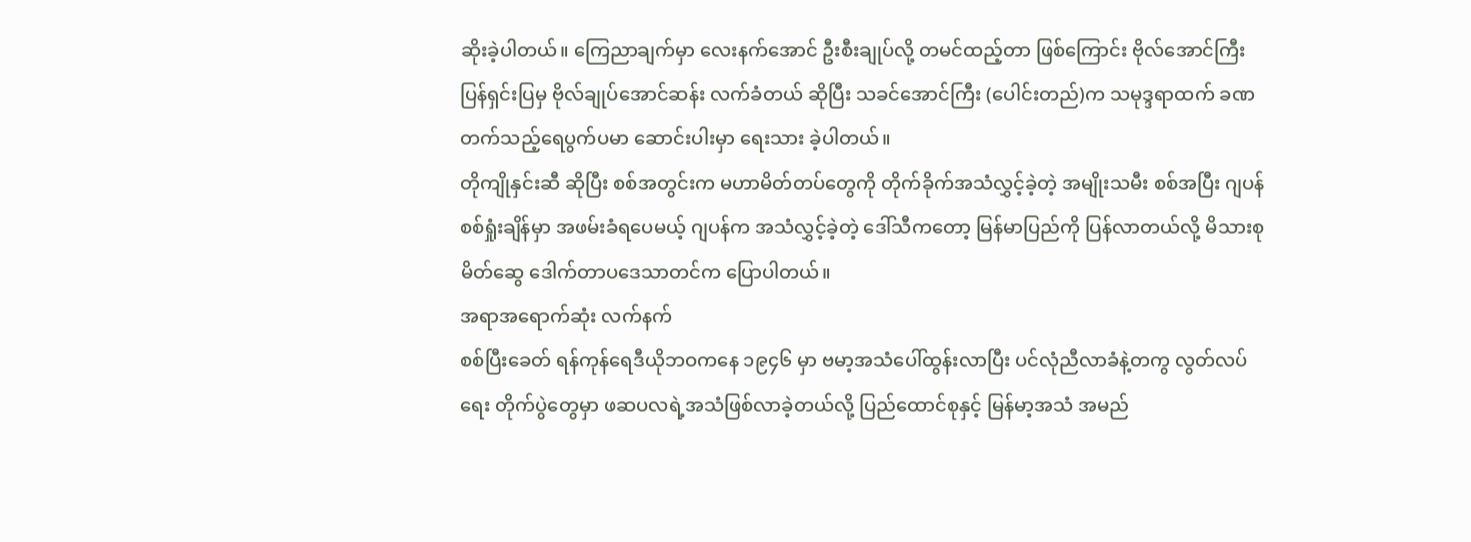ဆိုးခဲ့ပါတယ်။ ကြေညာချက်မှာ လေးနက်အောင် ဦးစီးချုပ်လို့ တမင်ထည့်တာ ဖြစ်ကြောင်း ဗိုလ်အောင်ကြီး ပြန်ရှင်းပြမှ ဗိုလ်ချုပ်အောင်ဆန်း လက်ခံတယ် ဆိုပြီး သခင်အောင်ကြီး (ပေါင်းတည်)က သမုဒ္ဒရာထက် ခဏတက်သည့်ရေပွက်ပမာ ဆောင်းပါးမှာ ရေးသား ခဲ့ပါတယ်။
တိုကျိုနှင်းဆီ ဆိုပြီး စစ်အတွင်းက မဟာမိတ်တပ်တွေကို တိုက်ခိုက်အသံလွှင့်ခဲ့တဲ့ အမျိုးသမီး စစ်အပြီး ဂျပန် စစ်ရှုံးချိန်မှာ အဖမ်းခံရပေမယ့် ဂျပန်က အသံလွှင့်ခဲ့တဲ့ ဒေါ်သီကတော့ မြန်မာပြည်ကို ပြန်လာတယ်လို့ မိသားစုမိတ်ဆွေ ဒေါက်တာပဒေသာတင်က ပြောပါတယ်။
အရာအရောက်ဆုံး လက်နက်
စစ်ပြီးခေတ် ရန်ကုန်ရေဒီယိုဘဝကနေ ၁၉၄၆ မှာ ဗမာ့အသံပေါ်ထွန်းလာပြီး ပင်လုံညီလာခံနဲ့တကွ လွတ်လပ်ရေး တိုက်ပွဲတွေမှာ ဖဆပလရဲ့အသံဖြစ်လာခဲ့တယ်လို့ ပြည်ထောင်စုနှင့် မြန်မာ့အသံ အမည်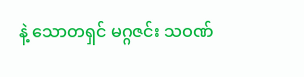နဲ့ သောတရှင် မဂ္ဂဇင်း သဝဏ်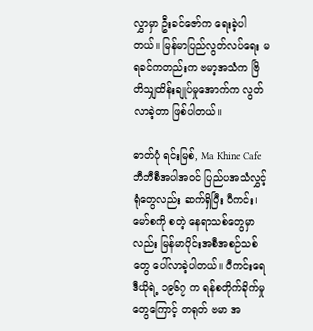လွှာမှာ ဦးခင်ဇော်က ရေးခဲ့ပါတယ်။ မြန်မာပြည်လွတ်လပ်ရေး မရခင်ကတည်းက ဗမာ့အသံက ဗြိတိသျှထိန်းချုပ်မှုအောက်က လွတ်လာခဲ့တာ ဖြစ်ပါတယ်။

ဓာတ်ပုံ ရင်းမြစ်, Ma Khine Cafe
ဘီဘီစီအပါအဝင် ပြည်ပအသံလွှင့်ရုံတွေလည်း ဆက်ရှိပြီး ပီကင်း၊ မော်စကို စတဲ့ နေရာသစ်တွေမှာလည်း မြန်မာပိုင်းအစီအစဉ်သစ်တွေ ပေါ်လာခဲ့ပါတယ်။ ပီကင်းရေဒီယိုရဲ့ ၁၉၆၇ က ရန်စတိုက်ခိုက်မှုတွေကြောင့် တရုတ် ဗမာ အ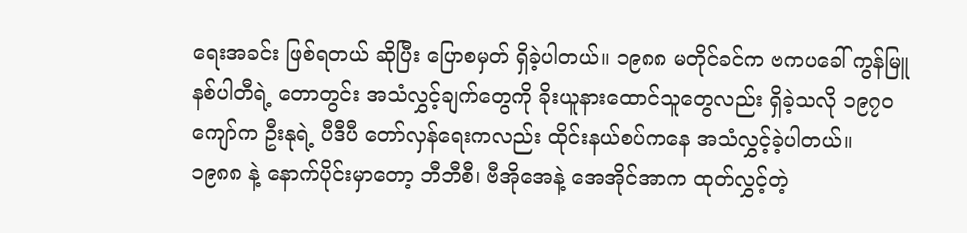ရေးအခင်း ဖြစ်ရတယ် ဆိုပြီး ပြောစမှတ် ရှိခဲ့ပါတယ်။ ၁၉၈၈ မတိုင်ခင်က ဗကပခေါ် ကွန်မြူနစ်ပါတီရဲ့ တောတွင်း အသံလွှင့်ချက်တွေကို ခိုးယူနားထောင်သူတွေလည်း ရှိခဲ့သလို ၁၉၇ဝ ကျော်က ဦးနုရဲ့ ပီဒီပီ တော်လှန်ရေးကလည်း ထိုင်းနယ်စပ်ကနေ အသံလွှင့်ခဲ့ပါတယ်။
၁၉၈၈ နဲ့ နောက်ပိုင်းမှာတော့ ဘီဘီစီ၊ ဗီအိုအေနဲ့ အေအိုင်အာက ထုတ်လွှင့်တဲ့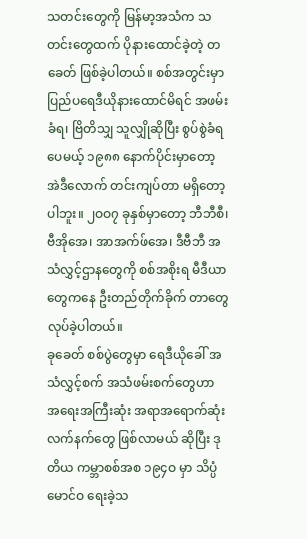သတင်းတွေကို မြန်မာ့အသံက သတင်းတွေထက် ပိုနားထောင်ခဲ့တဲ့ တခေတ် ဖြစ်ခဲ့ပါတယ်။ စစ်အတွင်းမှာ ပြည်ပရေဒီယိုနားထောင်မိရင် အဖမ်းခံရ၊ ဗြိတိသျှ သူလျှိုဆိုပြီး စွပ်စွဲခံရပေမယ့် ၁၉၈၈ နောက်ပိုင်းမှာတော့ အဲဒီလောက် တင်းကျပ်တာ မရှိတော့ပါဘူး။ ၂ဝဝ၇ ခုနှစ်မှာတော့ ဘီဘီစီ၊ ဗီအိုအေ၊ အာအက်ဖ်အေ၊ ဒီဗီဘီ အသံလွှင့်ဌာနတွေကို စစ်အစိုးရ မီဒီယာတွေကနေ ဦးတည်တိုက်ခိုက် တာတွေ လုပ်ခဲ့ပါတယ်။
ခုခေတ် စစ်ပွဲတွေမှာ ရေဒီယိုခေါ် အသံလွှင့်စက် အသံဖမ်းစက်တွေဟာ အရေးအကြီးဆုံး အရာအရောက်ဆုံး လက်နက်တွေ ဖြစ်လာမယ် ဆိုပြီး ဒုတိယ ကမ္ဘာစစ်အစ ၁၉၄ဝ မှာ သိပ္ပံမောင်ဝ ရေးခဲ့သ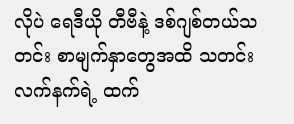လိုပဲ ရေဒီယို တီဗီနဲ့ ဒစ်ဂျစ်တယ်သတင်း စာမျက်နှာတွေအထိ သတင်းလက်နက်ရဲ့ ထက်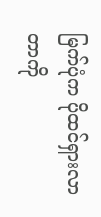မြက်ပုံက ပိုထင်ရှားလာတာကို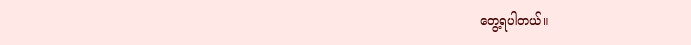တွေ့ရပါတယ်။